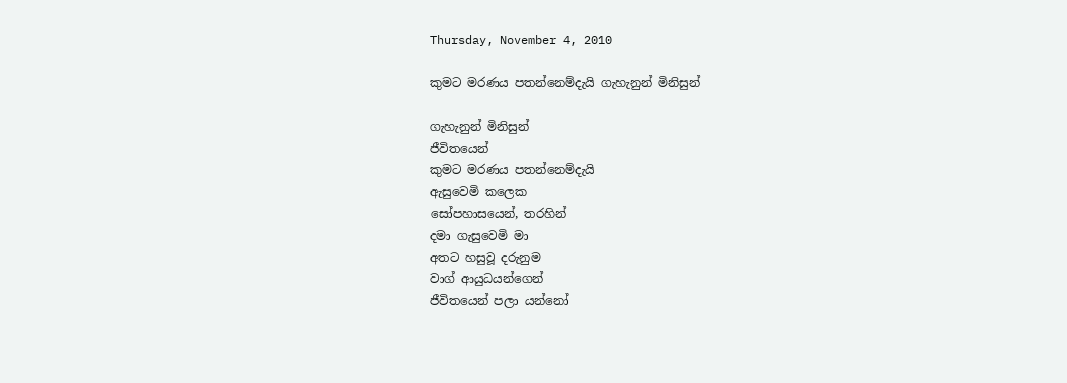Thursday, November 4, 2010

කුමට මරණය පතන්නෙම්දැයි ගැහැනුන් මිනිසුන්

ගැහැනුන් මිනිසුන්
ජීවිතයෙන්
කුමට මරණය පතන්නෙම්දැයි
ඇසුවෙමි කලෙක
සෝපහාසයෙන්, තරහින්
දමා ගැසුවෙමි මා
අතට හසුවූ දරුනුම
වාග් ආයුධයන්ගෙන්
ජීවිතයෙන් පලා යන්නෝ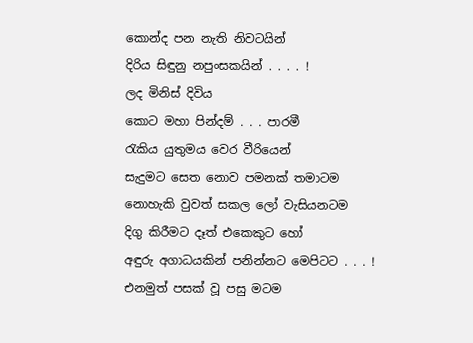කොන්ද පන නැති නිවටයින්
දිරිය සිඳුනු නපුංසකයින් . . . . !
ලද මිනිස් දිවිය
කොට මහා පින්දම් . . . පාරමී
රැකිය යුතුමය වෙර වීරියෙන්
සැදුමට සෙත නොව පමනක් තමාටම
නොහැකි වුවත් සකල ලෝ වැසියනටම
දිගු කිරීමට දෑත් එකෙකුට හෝ
අඳුරු අගාධයකින් පනින්නට මෙපිටට . . . !
එනමුත් පසක් වූ පසු මටම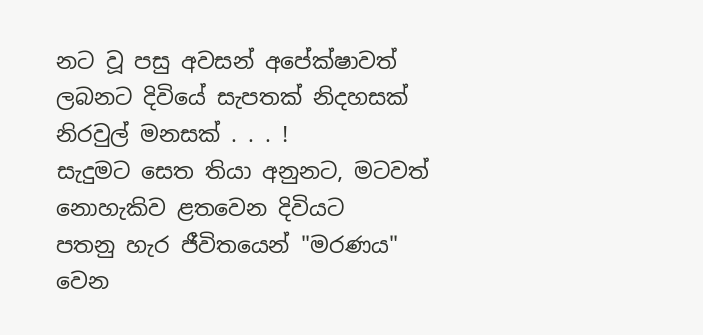නට වූ පසු අවසන් අපේක්ෂාවත්
ලබනට දිවියේ සැපතක් නිදහසක්
නිරවුල් මනසක් . . . !
සැදුමට සෙත තියා අනුනට, මටවත්
නොහැකිව ළතවෙන දිවියට
පතනු හැර ජීවිතයෙන් "මරණය"
වෙන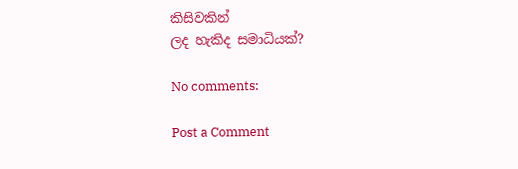කිසිවකින්
ලද හැකිද සමාධියක්?

No comments:

Post a Comment